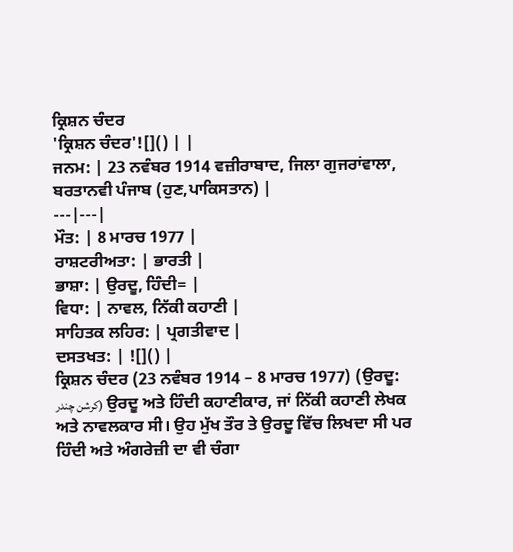ਕ੍ਰਿਸ਼ਨ ਚੰਦਰ
'ਕ੍ਰਿਸ਼ਨ ਚੰਦਰ'![]() | |
ਜਨਮ: | 23 ਨਵੰਬਰ 1914 ਵਜ਼ੀਰਾਬਾਦ, ਜਿਲਾ ਗੁਜਰਾਂਵਾਲਾ, ਬਰਤਾਨਵੀ ਪੰਜਾਬ (ਹੁਣ,ਪਾਕਿਸਤਾਨ) |
---|---|
ਮੌਤ: | 8 ਮਾਰਚ 1977 |
ਰਾਸ਼ਟਰੀਅਤਾ: | ਭਾਰਤੀ |
ਭਾਸ਼ਾ: | ਉਰਦੂ, ਹਿੰਦੀ= |
ਵਿਧਾ: | ਨਾਵਲ, ਨਿੱਕੀ ਕਹਾਣੀ |
ਸਾਹਿਤਕ ਲਹਿਰ: | ਪ੍ਰਗਤੀਵਾਦ |
ਦਸਤਖਤ: | ![]() |
ਕ੍ਰਿਸ਼ਨ ਚੰਦਰ (23 ਨਵੰਬਰ 1914 – 8 ਮਾਰਚ 1977) (ਉਰਦੂ: كرشن چندر) ਉਰਦੂ ਅਤੇ ਹਿੰਦੀ ਕਹਾਣੀਕਾਰ, ਜਾਂ ਨਿੱਕੀ ਕਹਾਣੀ ਲੇਖਕ ਅਤੇ ਨਾਵਲਕਾਰ ਸੀ। ਉਹ ਮੁੱਖ ਤੌਰ ਤੇ ਉਰਦੂ ਵਿੱਚ ਲਿਖਦਾ ਸੀ ਪਰ ਹਿੰਦੀ ਅਤੇ ਅੰਗਰੇਜ਼ੀ ਦਾ ਵੀ ਚੰਗਾ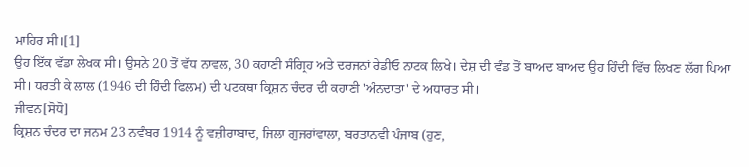ਮਾਹਿਰ ਸੀ।[1]
ਉਹ ਇੱਕ ਵੱਡਾ ਲੇਖਕ ਸੀ। ਉਸਨੇ 20 ਤੋਂ ਵੱਧ ਨਾਵਲ, 30 ਕਹਾਣੀ ਸੰਗ੍ਰਿਹ ਅਤੇ ਦਰਜਨਾਂ ਰੇਡੀਓ ਨਾਟਕ ਲਿਖੇ। ਦੇਸ਼ ਦੀ ਵੰਡ ਤੋਂ ਬਾਅਦ ਬਾਅਦ ਉਹ ਹਿੰਦੀ ਵਿੱਚ ਲਿਖਣ ਲੱਗ ਪਿਆ ਸੀ। ਧਰਤੀ ਕੇ ਲਾਲ (1946 ਦੀ ਹਿੰਦੀ ਫਿਲਮ) ਦੀ ਪਟਕਥਾ ਕ੍ਰਿਸ਼ਨ ਚੰਦਰ ਦੀ ਕਹਾਣੀ 'ਅੰਨਦਾਤਾ' ਦੇ ਅਧਾਰਤ ਸੀ।
ਜੀਵਨ[ਸੋਧੋ]
ਕ੍ਰਿਸ਼ਨ ਚੰਦਰ ਦਾ ਜਨਮ 23 ਨਵੰਬਰ 1914 ਨੂੰ ਵਜ਼ੀਰਾਬਾਦ, ਜਿਲਾ ਗੁਜਰਾਂਵਾਲਾ, ਬਰਤਾਨਵੀ ਪੰਜਾਬ (ਹੁਣ,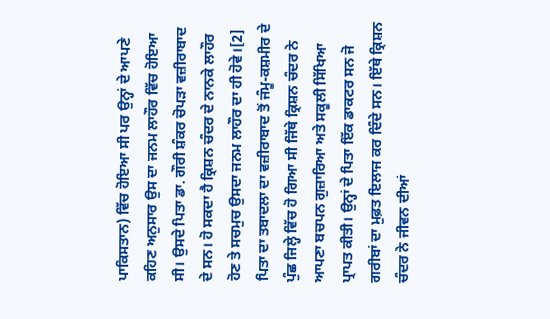ਪਾਕਿਸਤਾਨ) ਵਿੱਚ ਹੋਇਆ ਸੀ ਪਰ ਉਨ੍ਹਾਂ ਦੇ ਆਪਣੇ ਕਹਿਣ ਅਨੁਸਾਰ ਉਸ ਦਾ ਜਨਮ ਲਾਹੌਰ ਵਿੱਚ ਹੋਇਆ ਸੀ। ਉਸਦੇ ਪਿਤਾ ਡਾ. ਗੌਰੀ ਸ਼ੰਕਰ ਚੋਪੜਾ ਵਜ਼ੀਰਾਬਾਦ ਦੇ ਸਨ। ਹੋ ਸਕਦਾ ਹੈ ਕ੍ਰਿਸ਼ਨ ਚੰਦਰ ਦੇ ਨਾਨਕੇ ਲਾਹੌਰ ਹੋਣ ਤੇ ਸਚਮੁਚ ਉਸਦਾ ਜਨਮ ਲਾਹੌਰ ਦਾ ਹੀ ਹੋਵੇ।[2] ਪਿਤਾ ਦਾ ਤਬਾਦਲਾ ਦਾ ਵਜ਼ੀਰਾਬਾਦ ਤੋਂ ਜੰਮੂ-ਕਸ਼ਮੀਰ ਦੇ ਪੁੰਛ ਜਿਲ੍ਹੇ ਵਿੱਚ ਹੋ ਗਿਆ ਸੀ ਜਿੱਥੇ ਕ੍ਰਿਸ਼ਨ ਚੰਦਰ ਨੇ ਆਪਣਾ ਬਚਪਨ ਗੁਜ਼ਾਰਿਆ ਅਤੇ ਸਕੂਲੀ ਸਿੱਖਿਆ ਪ੍ਰਾਪਤ ਕੀਤੀ। ਉਨ੍ਹਾਂ ਦੇ ਪਿਤਾ ਇੱਕ ਡਾਕਟਰ ਸਨ ਜੋ ਗਰੀਬਾਂ ਦਾ ਮੁਫ਼ਤ ਇਲਾਜ ਕਰ ਦਿੰਦੇ ਸਨ। ਇੱਥੇ ਕ੍ਰਿਸ਼ਨ ਚੰਦਰ ਨੇ ਜੀਵਨ ਦੀਆਂ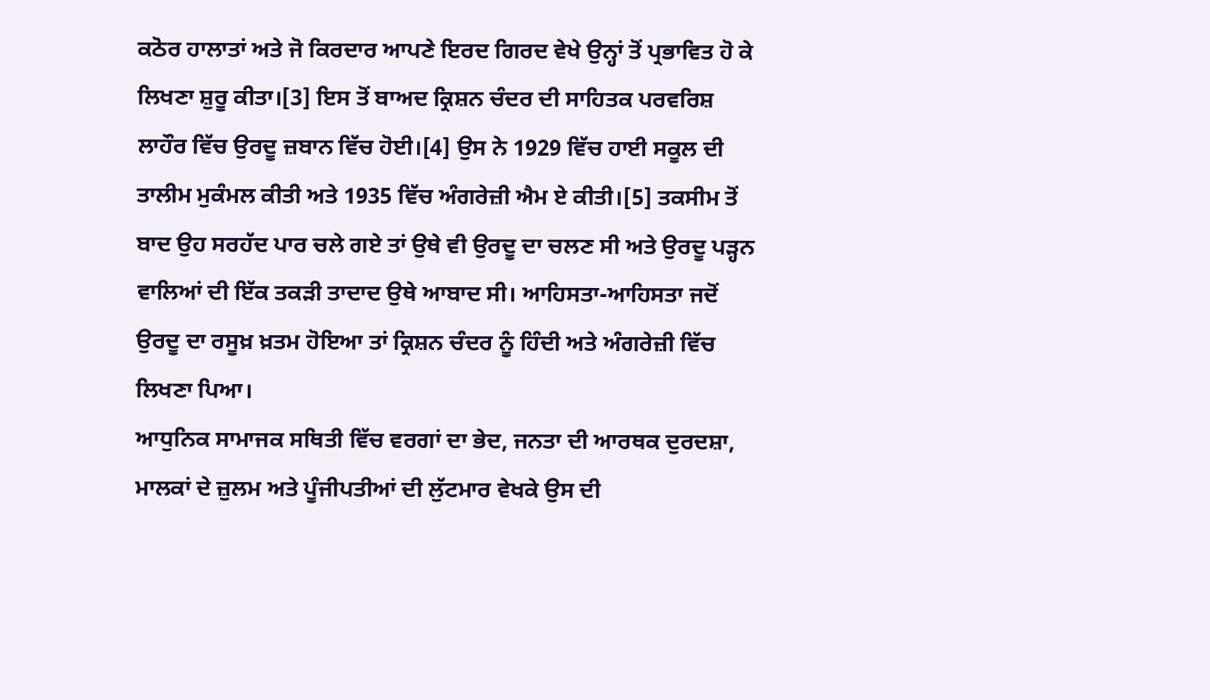ਕਠੋਰ ਹਾਲਾਤਾਂ ਅਤੇ ਜੋ ਕਿਰਦਾਰ ਆਪਣੇ ਇਰਦ ਗਿਰਦ ਵੇਖੇ ਉਨ੍ਹਾਂ ਤੋਂ ਪ੍ਰਭਾਵਿਤ ਹੋ ਕੇ ਲਿਖਣਾ ਸ਼ੁਰੂ ਕੀਤਾ।[3] ਇਸ ਤੋਂ ਬਾਅਦ ਕ੍ਰਿਸ਼ਨ ਚੰਦਰ ਦੀ ਸਾਹਿਤਕ ਪਰਵਰਿਸ਼ ਲਾਹੌਰ ਵਿੱਚ ਉਰਦੂ ਜ਼ਬਾਨ ਵਿੱਚ ਹੋਈ।[4] ਉਸ ਨੇ 1929 ਵਿੱਚ ਹਾਈ ਸਕੂਲ ਦੀ ਤਾਲੀਮ ਮੁਕੰਮਲ ਕੀਤੀ ਅਤੇ 1935 ਵਿੱਚ ਅੰਗਰੇਜ਼ੀ ਐਮ ਏ ਕੀਤੀ।[5] ਤਕਸੀਮ ਤੋਂ ਬਾਦ ਉਹ ਸਰਹੱਦ ਪਾਰ ਚਲੇ ਗਏ ਤਾਂ ਉਥੇ ਵੀ ਉਰਦੂ ਦਾ ਚਲਣ ਸੀ ਅਤੇ ਉਰਦੂ ਪੜ੍ਹਨ ਵਾਲਿਆਂ ਦੀ ਇੱਕ ਤਕੜੀ ਤਾਦਾਦ ਉਥੇ ਆਬਾਦ ਸੀ। ਆਹਿਸਤਾ-ਆਹਿਸਤਾ ਜਦੋਂ ਉਰਦੂ ਦਾ ਰਸੂਖ਼ ਖ਼ਤਮ ਹੋਇਆ ਤਾਂ ਕ੍ਰਿਸ਼ਨ ਚੰਦਰ ਨੂੰ ਹਿੰਦੀ ਅਤੇ ਅੰਗਰੇਜ਼ੀ ਵਿੱਚ ਲਿਖਣਾ ਪਿਆ।
ਆਧੁਨਿਕ ਸਾਮਾਜਕ ਸਥਿਤੀ ਵਿੱਚ ਵਰਗਾਂ ਦਾ ਭੇਦ, ਜਨਤਾ ਦੀ ਆਰਥਕ ਦੁਰਦਸ਼ਾ, ਮਾਲਕਾਂ ਦੇ ਜ਼ੁਲਮ ਅਤੇ ਪੂੰਜੀਪਤੀਆਂ ਦੀ ਲੁੱਟਮਾਰ ਵੇਖਕੇ ਉਸ ਦੀ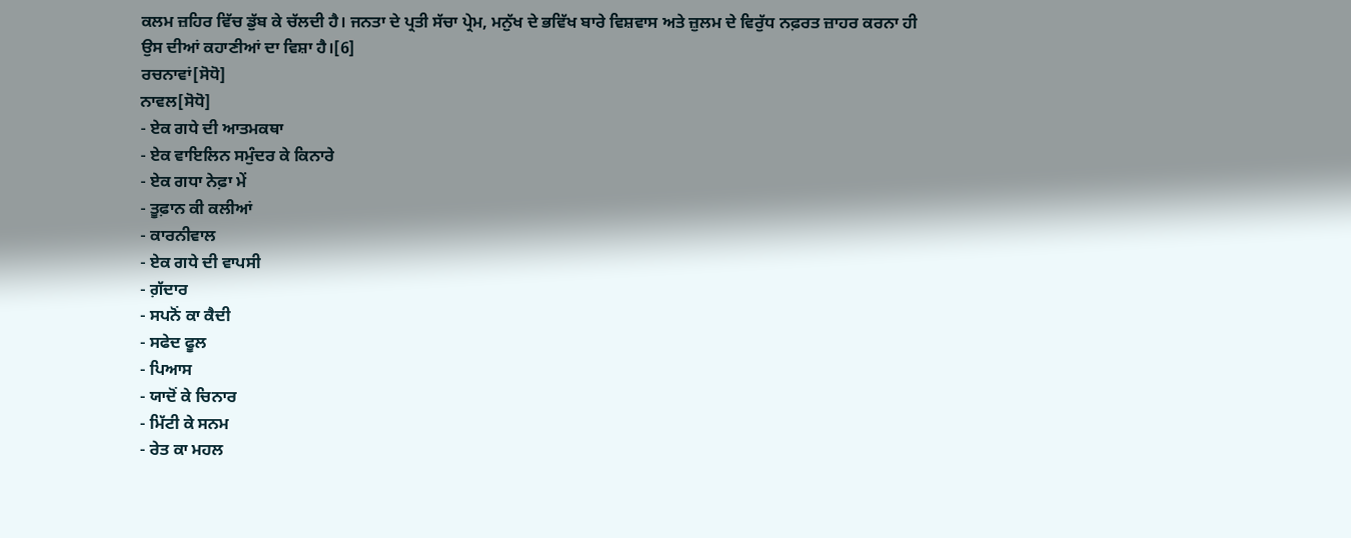ਕਲਮ ਜ਼ਹਿਰ ਵਿੱਚ ਡੁੱਬ ਕੇ ਚੱਲਦੀ ਹੈ। ਜਨਤਾ ਦੇ ਪ੍ਰਤੀ ਸੱਚਾ ਪ੍ਰੇਮ, ਮਨੁੱਖ ਦੇ ਭਵਿੱਖ ਬਾਰੇ ਵਿਸ਼ਵਾਸ ਅਤੇ ਜ਼ੁਲਮ ਦੇ ਵਿਰੁੱਧ ਨਫ਼ਰਤ ਜ਼ਾਹਰ ਕਰਨਾ ਹੀ ਉਸ ਦੀਆਂ ਕਹਾਣੀਆਂ ਦਾ ਵਿਸ਼ਾ ਹੈ।[6]
ਰਚਨਾਵਾਂ[ਸੋਧੋ]
ਨਾਵਲ[ਸੋਧੋ]
- ਏਕ ਗਧੇ ਦੀ ਆਤਮਕਥਾ
- ਏਕ ਵਾਇਲਿਨ ਸਮੁੰਦਰ ਕੇ ਕਿਨਾਰੇ
- ਏਕ ਗਧਾ ਨੇਫ਼ਾ ਮੇਂ
- ਤੂਫ਼ਾਨ ਕੀ ਕਲੀਆਂ
- ਕਾਰਨੀਵਾਲ
- ਏਕ ਗਧੇ ਦੀ ਵਾਪਸੀ
- ਗ਼ੱਦਾਰ
- ਸਪਨੋਂ ਕਾ ਕੈਦੀ
- ਸਫੇਦ ਫੂਲ
- ਪਿਆਸ
- ਯਾਦੋਂ ਕੇ ਚਿਨਾਰ
- ਮਿੱਟੀ ਕੇ ਸਨਮ
- ਰੇਤ ਕਾ ਮਹਲ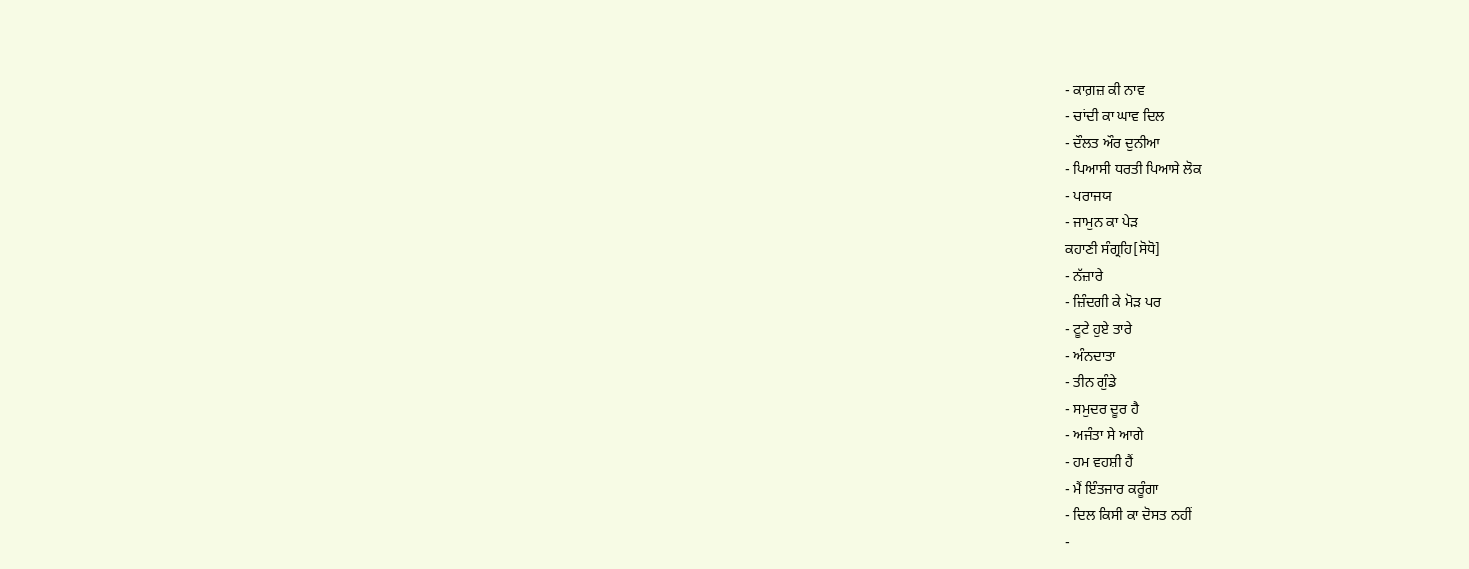- ਕਾਗ਼ਜ਼ ਕੀ ਨਾਵ
- ਚਾਂਦੀ ਕਾ ਘਾਵ ਦਿਲ
- ਦੌਲਤ ਔਰ ਦੁਨੀਆ
- ਪਿਆਸੀ ਧਰਤੀ ਪਿਆਸੇ ਲੋਕ
- ਪਰਾਜਯ
- ਜਾਮੁਨ ਕਾ ਪੇੜ
ਕਹਾਣੀ ਸੰਗ੍ਰਹਿ[ਸੋਧੋ]
- ਨੱਜ਼ਾਰੇ
- ਜ਼ਿੰਦਗੀ ਕੇ ਮੋੜ ਪਰ
- ਟੂਟੇ ਹੁਏ ਤਾਰੇ
- ਅੰਨਦਾਤਾ
- ਤੀਨ ਗੁੰਡੇ
- ਸਮੁਦਰ ਦੂਰ ਹੈ
- ਅਜੰਤਾ ਸੇ ਆਗੇ
- ਹਮ ਵਹਸ਼ੀ ਹੈਂ
- ਮੈਂ ਇੰਤਜਾਰ ਕਰੂੰਗਾ
- ਦਿਲ ਕਿਸੀ ਕਾ ਦੋਸਤ ਨਹੀਂ
-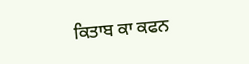ਕਿਤਾਬ ਕਾ ਕਫਨ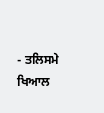- ਤਲਿਸਮੇ ਖਿਆਲ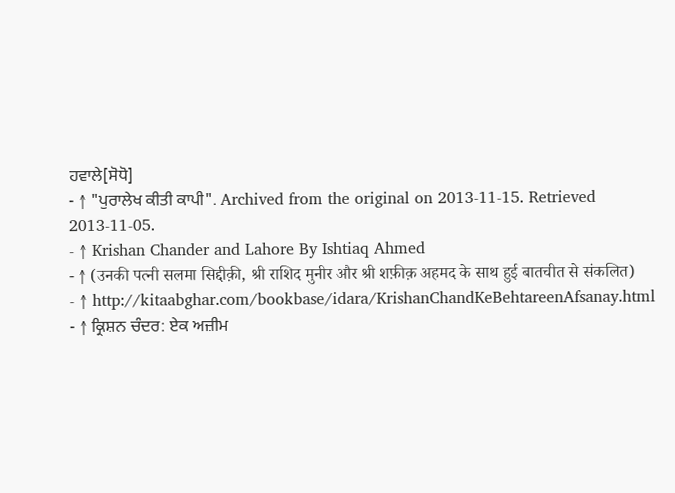ਹਵਾਲੇ[ਸੋਧੋ]
- ↑ "ਪੁਰਾਲੇਖ ਕੀਤੀ ਕਾਪੀ". Archived from the original on 2013-11-15. Retrieved 2013-11-05.
- ↑ Krishan Chander and Lahore By Ishtiaq Ahmed
- ↑ (उनकी पत्नी सलमा सिद्दीक़ी, श्री राशिद मुनीर और श्री शफ़ीक़ अहमद के साथ हुई बातचीत से संकलित)
- ↑ http://kitaabghar.com/bookbase/idara/KrishanChandKeBehtareenAfsanay.html
- ↑ ਕ੍ਰਿਸ਼ਨ ਚੰਦਰ: ਏਕ ਅਜ਼ੀਮ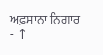ਅਫ਼ਸਾਨਾ ਨਿਗਾਰ
- ↑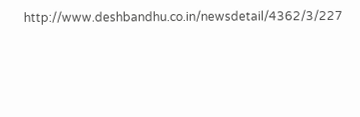http://www.deshbandhu.co.in/newsdetail/4362/3/227